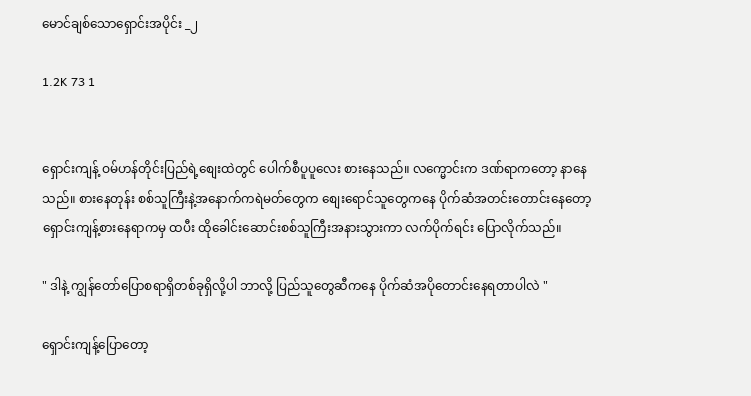မောင်ချစ်သောရှောင်းအပိုင်း _၂

1.2K 73 1


ရှောင်းကျန့် ဝမ်ဟန်တိုင်းပြည်ရဲ့စျေးထဲတွင် ပေါက်စီပူပူလေး စားနေသည်။ လက္မောင်းက ဒဏ်ရာကတော့ နာနေသည်။ စားနေတုန်း စစ်သူကြီးနဲ့အနောက်ကရဲမတ်တွေက စျေးရောင်သူတွေကနေ ပိုက်ဆံအတင်းတောင်းနေတော့ ရှောင်းကျန့်စားနေရာကမှ ထပီး ထိုခေါင်းဆောင်းစစ်သူကြီးအနားသွားကာ လက်ပိုက်ရင်း ပြောလိုက်သည်။

" ဒါနဲ့ ကျွန်တော်ပြောစရာရှိတစ်ခုရှိလို့ပါ ဘာလို့ ပြည်သူတွေဆီကနေ ပိုက်ဆံအပိုတောင်းနေရတာပါလဲ "

ရှောင်းကျန့်ပြောတော့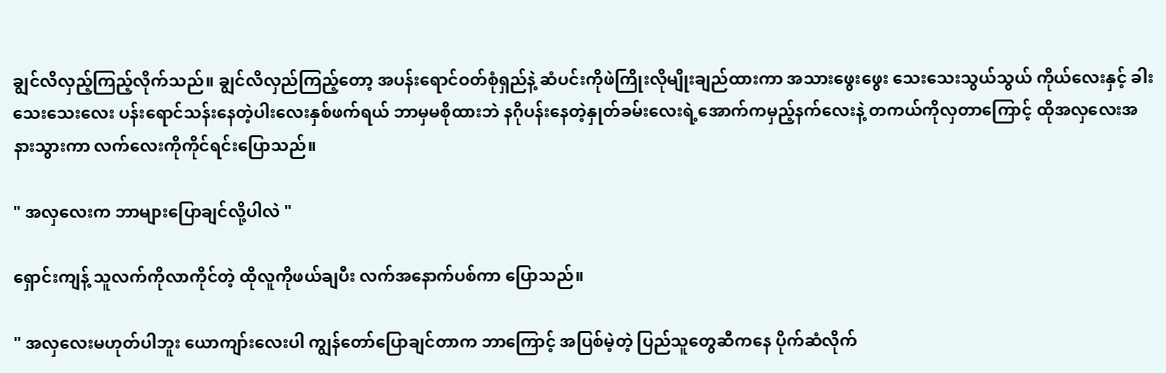ချွင်လိလှည့်ကြည့်လိုက်သည်။ ချွင်လိလှည်ကြည့်တော့ အပန်းရောင်ဝတ်စုံရှည်နဲ့ ဆံပင်းကိုဖဲကြိုးလိုမျိုးချည်ထားကာ အသားဖွေးဖွေး သေးသေးသွယ်သွယ် ကိုယ်လေးနှင့် ခါးသေးသေးလေး ပန်းရောင်သန်းနေတဲ့ပါးလေးနှစ်ဖက်ရယ် ဘာမှမစိုထားဘဲ နဂိုပန်းနေတဲ့နှုတ်ခမ်းလေးရဲ့အောက်ကမှည့်နက်လေးနဲ့ တကယ်ကိုလှတာကြောင့် ထိုအလှလေးအနားသွားကာ လက်လေးကိုကိုင်ရင်းပြောသည်။

" အလှလေးက ဘာများပြောချင်လို့ပါလဲ "

ရှောင်းကျန့် သူလက်ကိုလာကိုင်တဲ့ ထိုလူကိုဖယ်ချပီး လက်အနောက်ပစ်ကာ ပြောသည်။

" အလှလေးမဟုတ်ပါဘူး ယောကျာ်းလေးပါ ကျွန်တော်ပြောချင်တာက ဘာကြောင့် အပြစ်မဲ့တဲ့ ပြည်သူတွေဆီကနေ ပိုက်ဆံလိုက်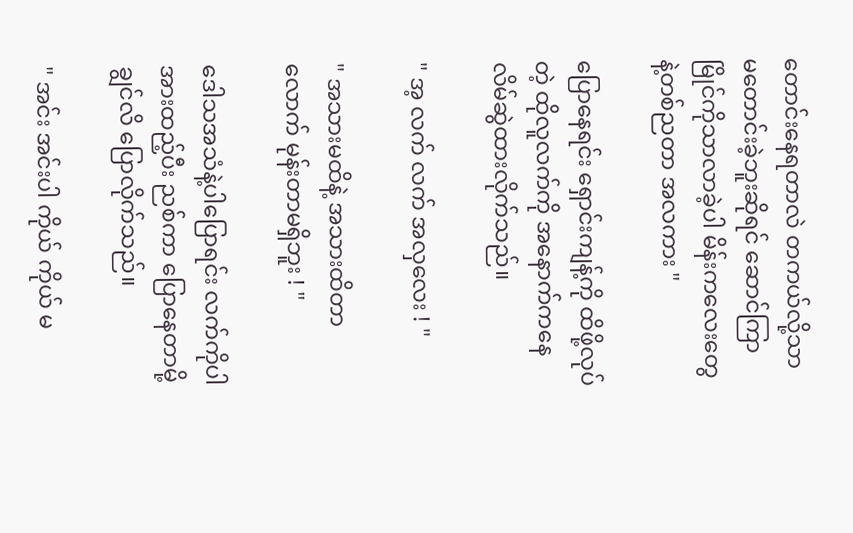တောင်းနေရတာလဲ တကယ်လို့သာ မတောင်းခဲ့ဘူးဆိုရင် ဆောင်ကြာမြိုင်ကိုသာလာခဲ့ပါ မိန်းကလေးတွေနဲ့တစ်ညတာ အလကား "

ပြောနေရင်း ရှောင်းကျန့်ကို ထိဖို့လုပ်တဲ့ ထိုလူလက်ကို အနောက်ကနေ လိမ်ဆွဲထားလိုက်သည်။

" အ့ လက် လက် အလှလေး ! "

" အသားမထိနဲ့ အသားထိတာလောက် မုန်းတာမရှိဘူး ! "

ဒေါသအသံနဲ့ပါပြောရင်း လက်ကိုပါ အားထည့်ပီး ညစ်ကာ ပြောနေတာမို့ ချွင်လိ ပြောလိုက်သည်။

" အင်း အင်းပါ ကိုယ် ကိုယ် မ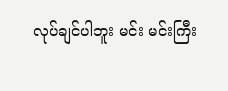လုပ်ချင်ပါဘူး မင်း မင်းကြီး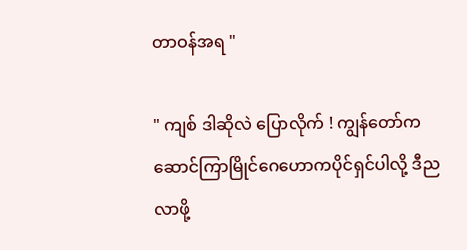တာဝန်အရ "

" ကျစ် ဒါဆိုလဲ ပြောလိုက် ! ကျွန်တော်က ဆောင်ကြာမြိုင်ဂေဟောကပိုင်ရှင်ပါလို့ ဒီညလာဖို့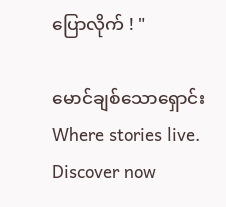ပြောလိုက် ! "

မောင်ချစ်သောရှောင်း Where stories live. Discover now